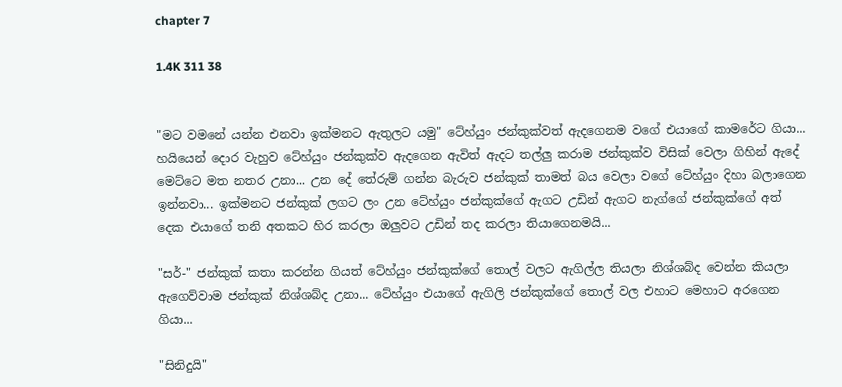chapter 7

1.4K 311 38


"මට වමනේ යන්න එනවා ඉක්මනට ඇතුලට යමු" ටේහ්යුං ජන්කුක්වත් ඇදගෙනම වගේ එයාගේ කාමරේට ගියා... හයියෙන් දොර වැහුව ටේහ්යුං ජන්කුක්ව ඇදගෙන ඇවිත් ඇදට තල්ලු කරාම ජන්කුක්ව විසික් වෙලා ගිහින් ඇදේ මෙට්ටෙ මත නතර උනා... උන දේ තේරුම් ගන්න බැරුව ජන්කුක් තාමත් බය වෙලා වගේ ටේහ්යුං දිහා බලාගෙන ඉන්නවා... ඉක්මනට ජන්කුක් ලගට ලං උන ටේහ්යුං ජන්කුක්ගේ ඇගට උඩින් ඇගට නැග්ගේ ජන්කුක්ගේ අත් දෙක එයාගේ තනි අතකට හිර කරලා ඔලුවට උඩින් තද කරලා තියාගෙනමයි...

"සර්-" ජන්කුක් කතා කරන්න ගියත් ටේහ්යුං ජන්කුක්ගේ තොල් වලට ඇගිල්ල තියලා නිශ්ශබ්ද වෙන්න කියලා ඇගෙව්වාම ජන්කුක් නිශ්ශබ්ද උනා... ටේහ්යුං එයාගේ ඇගිලි ජන්කුක්ගේ තොල් වල එහාට මෙහාට අරගෙන ගියා...

"සිනිදුයි"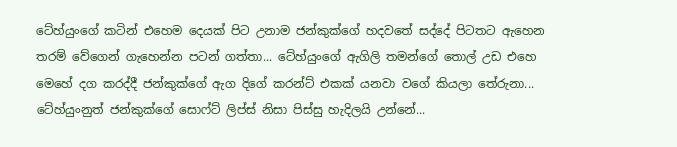ටේහ්යුංගේ කටින් එහෙම දෙයක් පිට උනාම ජන්කුක්ගේ හදවතේ සද්දේ පිටතට ඇහෙන තරම් වේගෙන් ගැහෙන්න පටන් ගත්තා... ටේහ්යුංගේ ඇගිලි තමන්ගේ තොල් උඩ එහෙ මෙහේ දග කරද්දී ජන්කුක්ගේ ඇග දිගේ කරන්ට් එකක් යනවා වගේ කියලා තේරුනා... ටේහ්යුංනුත් ජන්කුක්ගේ සොෆ්ට් ලිප්ස් නිසා පිස්සු හැදිලයි උන්නේ...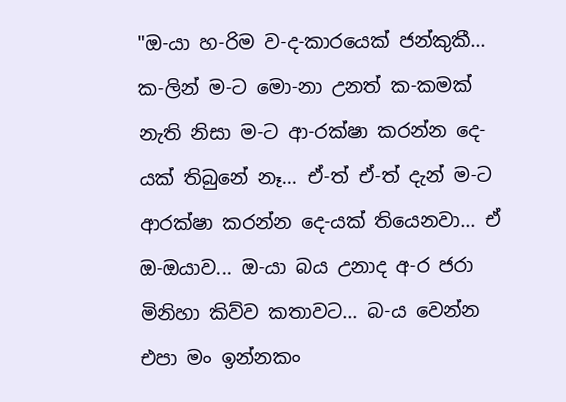"ඔ-යා හ-රිම ව-ද-කාරයෙක් ජන්කුකී... ක-ලින් ම-ට මො-නා උනත් ක-කමක් නැති නිසා ම-ට ආ-රක්ෂා කරන්න දෙ-යක් තිබුනේ නෑ... ඒ-ත් ඒ-ත් දැන් ම-ට ආරක්ෂා කරන්න දෙ-යක් තියෙනවා... ඒ ඔ-ඔයාව... ඔ-යා බය උනාද අ-ර ජරා මිනිහා කිව්ව කතාවට... බ-ය වෙන්න එපා මං ඉන්නකං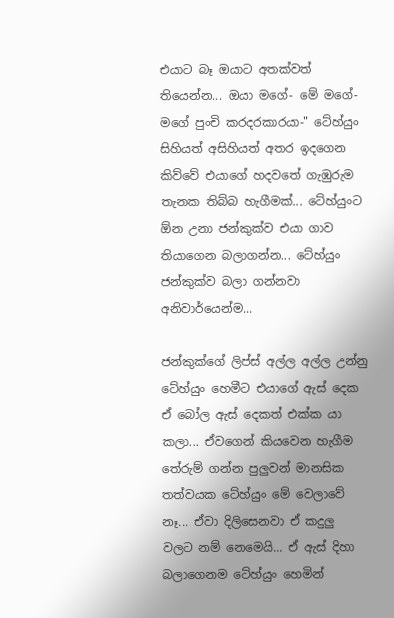එයාට බෑ ඔයාට අතක්වත් තියෙන්න... ඔයා මගේ- මේ මගේ- මගේ පුංචි කරදරකාරයා-" ටේහ්යුං සිහියත් අසිහියත් අතර ඉදගෙන කිව්වේ එයාගේ හදවතේ ගැඹුරුම තැනක තිබ්බ හැගීමක්... ටේහ්යුංට ඕන උනා ජන්කුක්ව එයා ගාව තියාගෙන බලාගන්න... ටේහ්යුං ජන්කුක්ව බලා ගන්නවා අනිවාර්යෙන්ම...

ජන්කුක්ගේ ලිප්ස් අල්ල අල්ල උන්නු ටේහ්යුං හෙමීට එයාගේ ඇස් දෙක ඒ බෝල ඇස් දෙකත් එක්ක යා කලා... ඒවගෙන් කියවෙන හැගීම තේරුම් ගන්න පුලුවන් මානසික තත්වයක ටේහ්යුං මේ වෙලාවේ නෑ... ඒවා දිලිසෙනවා ඒ කදුලු වලට නම් නෙමෙයි... ඒ ඇස් දිහා බලාගෙනම ටේහ්යුං හෙමින්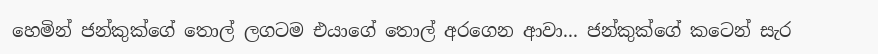හෙමින් ජන්කුක්ගේ තොල් ලගටම එයාගේ තොල් අරගෙන ආවා... ජන්කුක්ගේ කටෙන් සැර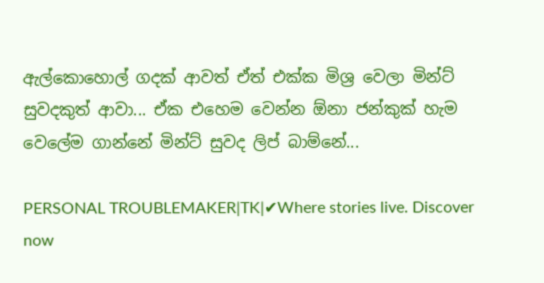ඇල්කොහොල් ගදක් ආවත් ඒත් එක්ක මිශ්‍ර වෙලා මින්ට් සුවදකුත් ආවා... ඒක එහෙම වෙන්න ඕනා ජන්කුක් හැම වෙලේම ගාන්නේ මින්ට් සුවද ලිප් බාම්නේ...

PERSONAL TROUBLEMAKER|TK|✔Where stories live. Discover now